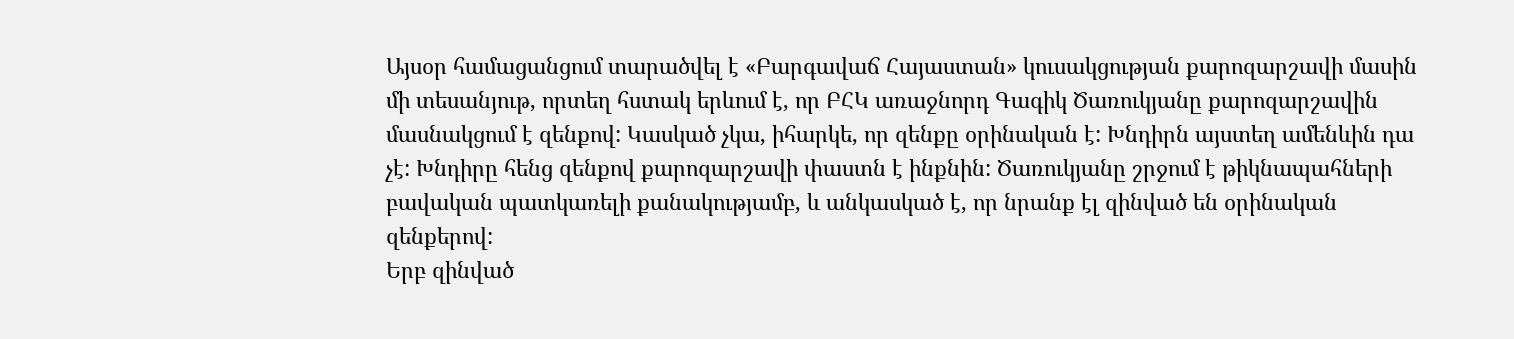Այսօր համացանցում տարածվել է «Բարգավաճ Հայաստան» կուսակցության քարոզարշավի մասին մի տեսանյութ, որտեղ հստակ երևում է, որ ԲՀԿ առաջնորդ Գագիկ Ծառուկյանը քարոզարշավին մասնակցում է զենքով: Կասկած չկա, իհարկե, որ զենքը օրինական է: Խնդիրն այստեղ ամենևին դա չէ: Խնդիրը հենց զենքով քարոզարշավի փաստն է ինքնին: Ծառուկյանը շրջում է թիկնապահների բավական պատկառելի քանակությամբ, և անկասկած է, որ նրանք էլ զինված են օրինական զենքերով:
Երբ զինված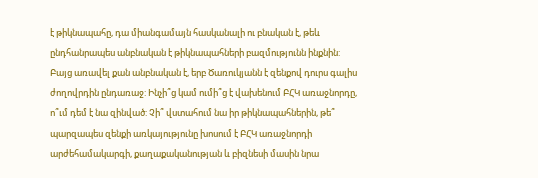է թիկնապահը, դա միանգամայն հասկանալի ու բնական է, թեև ընդհանրապես անբնական է թիկնապահների բազմությունն ինքնին: Բայց առավել քան անբնական է, երբ Ծառուկյանն է զենքով դուրս գալիս ժողովրդին ընդառաջ: Ինչի՞ց կամ ումի՞ց է վախենում ԲՀԿ առաջնորդը, ո՞ւմ դեմ է նա զինված: Չի՞ վստահում նա իր թիկնապահներին, թե՞ պարզապես զենքի առկայությունը խոսում է ԲՀԿ առաջնորդի արժեհամակարգի, քաղաքականության և բիզնեսի մասին նրա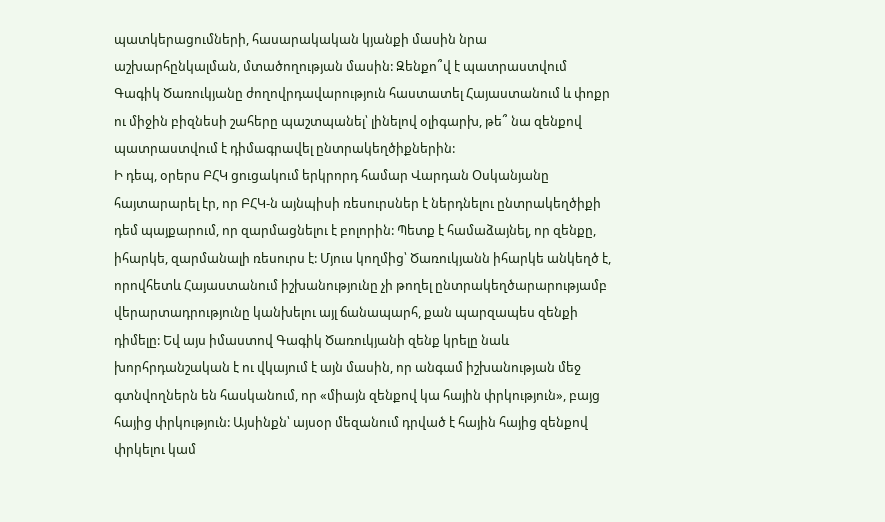պատկերացումների, հասարակական կյանքի մասին նրա աշխարհընկալման, մտածողության մասին: Զենքո՞վ է պատրաստվում Գագիկ Ծառուկյանը ժողովրդավարություն հաստատել Հայաստանում և փոքր ու միջին բիզնեսի շահերը պաշտպանել՝ լինելով օլիգարխ, թե՞ նա զենքով պատրաստվում է դիմագրավել ընտրակեղծիքներին:
Ի դեպ, օրերս ԲՀԿ ցուցակում երկրորդ համար Վարդան Օսկանյանը հայտարարել էր, որ ԲՀԿ-ն այնպիսի ռեսուրսներ է ներդնելու ընտրակեղծիքի դեմ պայքարում, որ զարմացնելու է բոլորին: Պետք է համաձայնել, որ զենքը, իհարկե, զարմանալի ռեսուրս է: Մյուս կողմից՝ Ծառուկյանն իհարկե անկեղծ է, որովհետև Հայաստանում իշխանությունը չի թողել ընտրակեղծարարությամբ վերարտադրությունը կանխելու այլ ճանապարհ, քան պարզապես զենքի դիմելը: Եվ այս իմաստով Գագիկ Ծառուկյանի զենք կրելը նաև խորհրդանշական է ու վկայում է այն մասին, որ անգամ իշխանության մեջ գտնվողներն են հասկանում, որ «միայն զենքով կա հային փրկություն», բայց հայից փրկություն: Այսինքն՝ այսօր մեզանում դրված է հային հայից զենքով փրկելու կամ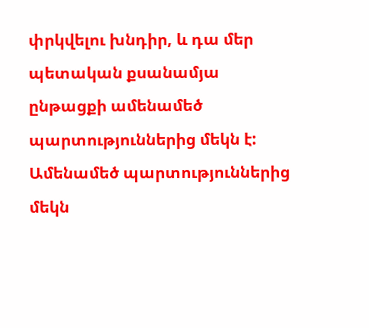փրկվելու խնդիր, և դա մեր պետական քսանամյա ընթացքի ամենամեծ պարտություններից մեկն է:
Ամենամեծ պարտություններից մեկն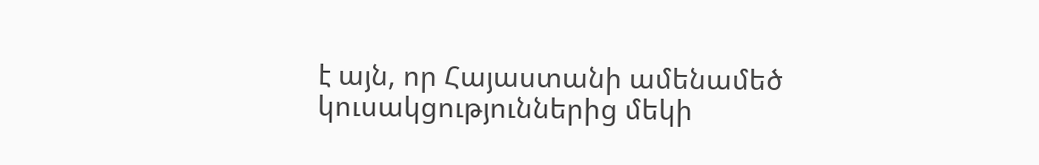է այն, որ Հայաստանի ամենամեծ կուսակցություններից մեկի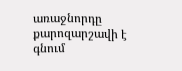առաջնորդը քարոզարշավի է գնում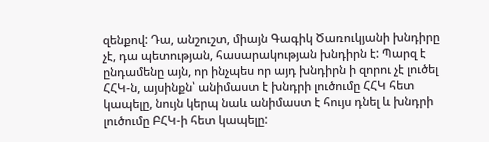զենքով: Դա, անշուշտ, միայն Գագիկ Ծառուկյանի խնդիրը չէ, դա պետության, հասարակության խնդիրն է: Պարզ է ընդամենը այն, որ ինչպես որ այդ խնդիրն ի զորու չէ լուծել ՀՀԿ-ն, այսինքն՝ անիմաստ է խնդրի լուծումը ՀՀԿ հետ կապելը, նույն կերպ նաև անիմաստ է հույս դնել և խնդրի լուծումը ԲՀԿ-ի հետ կապելը: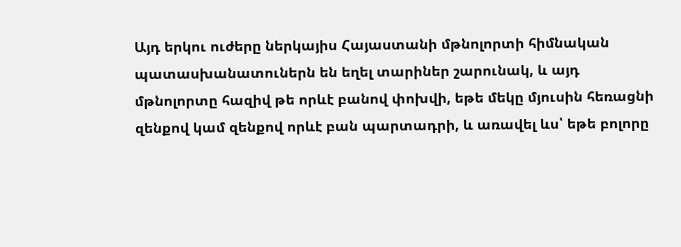Այդ երկու ուժերը ներկայիս Հայաստանի մթնոլորտի հիմնական պատասխանատուներն են եղել տարիներ շարունակ, և այդ մթնոլորտը հազիվ թե որևէ բանով փոխվի, եթե մեկը մյուսին հեռացնի զենքով կամ զենքով որևէ բան պարտադրի, և առավել ևս՝ եթե բոլորը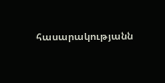հասարակությանն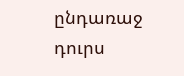ընդառաջ դուրս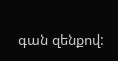գան զենքով: